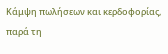Κάμψη πωλήσεων και κερδοφορίας, παρά τη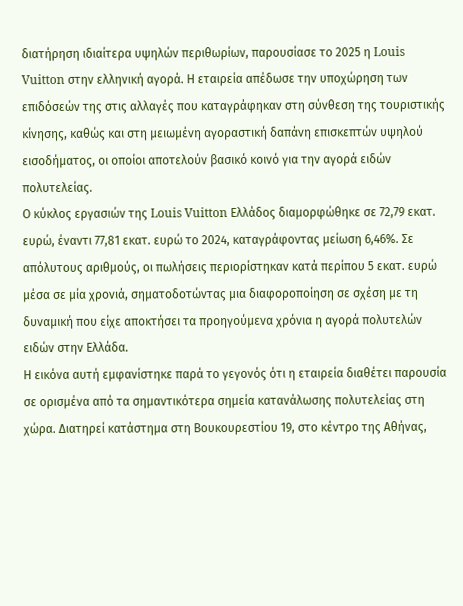διατήρηση ιδιαίτερα υψηλών περιθωρίων, παρουσίασε το 2025 η Louis Vuitton στην ελληνική αγορά. Η εταιρεία απέδωσε την υποχώρηση των επιδόσεών της στις αλλαγές που καταγράφηκαν στη σύνθεση της τουριστικής κίνησης, καθώς και στη μειωμένη αγοραστική δαπάνη επισκεπτών υψηλού εισοδήματος, οι οποίοι αποτελούν βασικό κοινό για την αγορά ειδών πολυτελείας.
Ο κύκλος εργασιών της Louis Vuitton Ελλάδος διαμορφώθηκε σε 72,79 εκατ. ευρώ, έναντι 77,81 εκατ. ευρώ το 2024, καταγράφοντας μείωση 6,46%. Σε απόλυτους αριθμούς, οι πωλήσεις περιορίστηκαν κατά περίπου 5 εκατ. ευρώ μέσα σε μία χρονιά, σηματοδοτώντας μια διαφοροποίηση σε σχέση με τη δυναμική που είχε αποκτήσει τα προηγούμενα χρόνια η αγορά πολυτελών ειδών στην Ελλάδα.
Η εικόνα αυτή εμφανίστηκε παρά το γεγονός ότι η εταιρεία διαθέτει παρουσία σε ορισμένα από τα σημαντικότερα σημεία κατανάλωσης πολυτελείας στη χώρα. Διατηρεί κατάστημα στη Βουκουρεστίου 19, στο κέντρο της Αθήνας,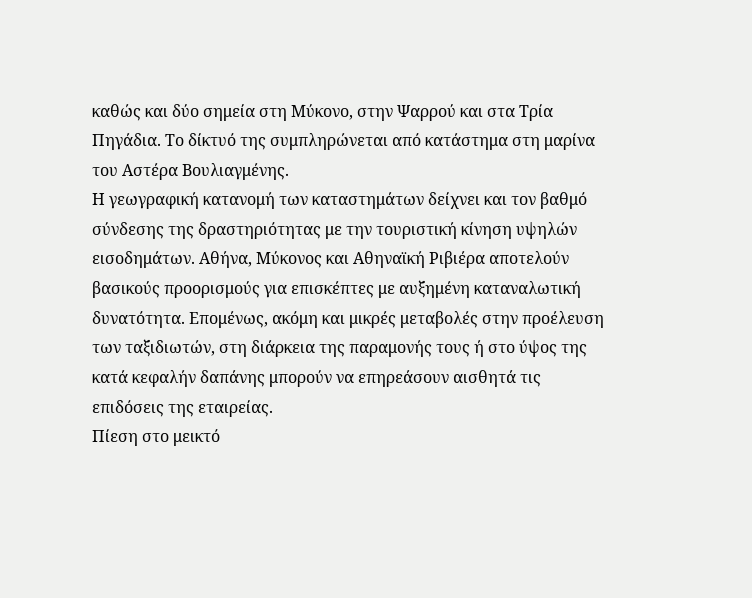καθώς και δύο σημεία στη Μύκονο, στην Ψαρρού και στα Τρία Πηγάδια. Το δίκτυό της συμπληρώνεται από κατάστημα στη μαρίνα του Αστέρα Βουλιαγμένης.
Η γεωγραφική κατανομή των καταστημάτων δείχνει και τον βαθμό σύνδεσης της δραστηριότητας με την τουριστική κίνηση υψηλών εισοδημάτων. Αθήνα, Μύκονος και Αθηναϊκή Ριβιέρα αποτελούν βασικούς προορισμούς για επισκέπτες με αυξημένη καταναλωτική δυνατότητα. Επομένως, ακόμη και μικρές μεταβολές στην προέλευση των ταξιδιωτών, στη διάρκεια της παραμονής τους ή στο ύψος της κατά κεφαλήν δαπάνης μπορούν να επηρεάσουν αισθητά τις επιδόσεις της εταιρείας.
Πίεση στο μεικτό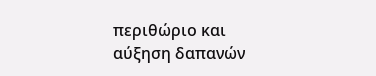περιθώριο και αύξηση δαπανών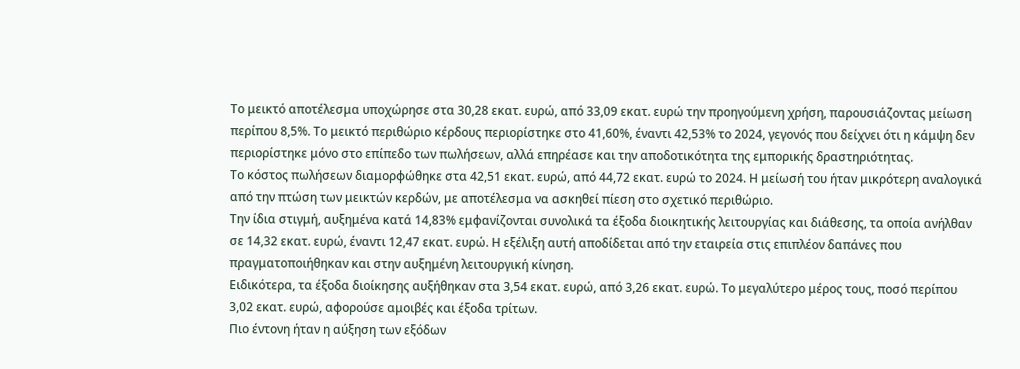Το μεικτό αποτέλεσμα υποχώρησε στα 30,28 εκατ. ευρώ, από 33,09 εκατ. ευρώ την προηγούμενη χρήση, παρουσιάζοντας μείωση περίπου 8,5%. Το μεικτό περιθώριο κέρδους περιορίστηκε στο 41,60%, έναντι 42,53% το 2024, γεγονός που δείχνει ότι η κάμψη δεν περιορίστηκε μόνο στο επίπεδο των πωλήσεων, αλλά επηρέασε και την αποδοτικότητα της εμπορικής δραστηριότητας.
Το κόστος πωλήσεων διαμορφώθηκε στα 42,51 εκατ. ευρώ, από 44,72 εκατ. ευρώ το 2024. Η μείωσή του ήταν μικρότερη αναλογικά από την πτώση των μεικτών κερδών, με αποτέλεσμα να ασκηθεί πίεση στο σχετικό περιθώριο.
Την ίδια στιγμή, αυξημένα κατά 14,83% εμφανίζονται συνολικά τα έξοδα διοικητικής λειτουργίας και διάθεσης, τα οποία ανήλθαν σε 14,32 εκατ. ευρώ, έναντι 12,47 εκατ. ευρώ. Η εξέλιξη αυτή αποδίδεται από την εταιρεία στις επιπλέον δαπάνες που πραγματοποιήθηκαν και στην αυξημένη λειτουργική κίνηση.
Ειδικότερα, τα έξοδα διοίκησης αυξήθηκαν στα 3,54 εκατ. ευρώ, από 3,26 εκατ. ευρώ. Το μεγαλύτερο μέρος τους, ποσό περίπου 3,02 εκατ. ευρώ, αφορούσε αμοιβές και έξοδα τρίτων.
Πιο έντονη ήταν η αύξηση των εξόδων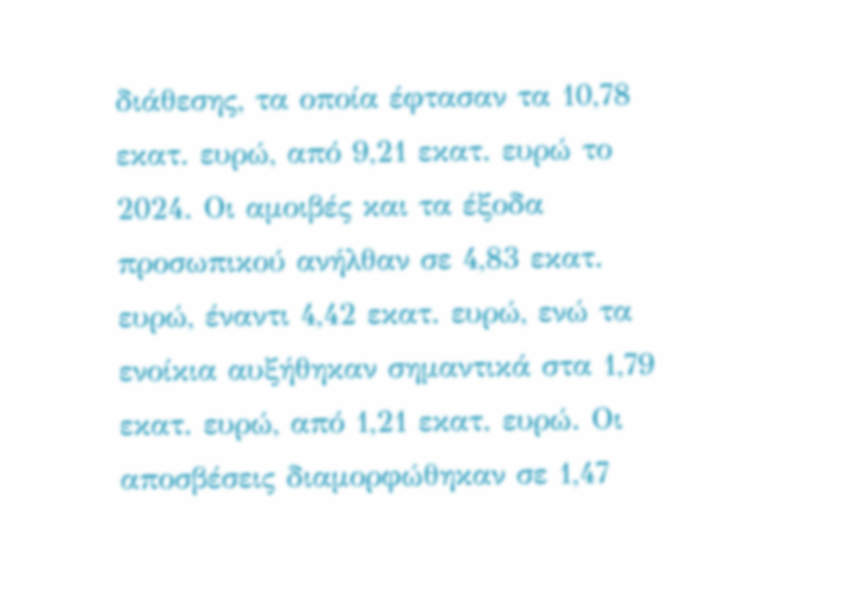διάθεσης, τα οποία έφτασαν τα 10,78 εκατ. ευρώ, από 9,21 εκατ. ευρώ το 2024. Οι αμοιβές και τα έξοδα προσωπικού ανήλθαν σε 4,83 εκατ. ευρώ, έναντι 4,42 εκατ. ευρώ, ενώ τα ενοίκια αυξήθηκαν σημαντικά στα 1,79 εκατ. ευρώ, από 1,21 εκατ. ευρώ. Οι αποσβέσεις διαμορφώθηκαν σε 1,47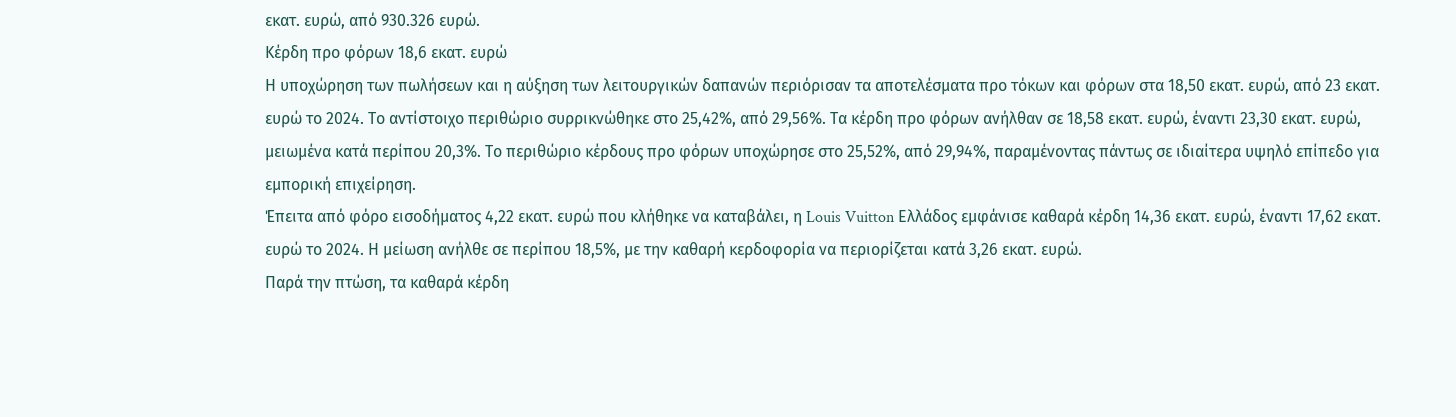εκατ. ευρώ, από 930.326 ευρώ.
Κέρδη προ φόρων 18,6 εκατ. ευρώ
Η υποχώρηση των πωλήσεων και η αύξηση των λειτουργικών δαπανών περιόρισαν τα αποτελέσματα προ τόκων και φόρων στα 18,50 εκατ. ευρώ, από 23 εκατ. ευρώ το 2024. Το αντίστοιχο περιθώριο συρρικνώθηκε στο 25,42%, από 29,56%. Τα κέρδη προ φόρων ανήλθαν σε 18,58 εκατ. ευρώ, έναντι 23,30 εκατ. ευρώ, μειωμένα κατά περίπου 20,3%. Το περιθώριο κέρδους προ φόρων υποχώρησε στο 25,52%, από 29,94%, παραμένοντας πάντως σε ιδιαίτερα υψηλό επίπεδο για εμπορική επιχείρηση.
Έπειτα από φόρο εισοδήματος 4,22 εκατ. ευρώ που κλήθηκε να καταβάλει, η Louis Vuitton Ελλάδος εμφάνισε καθαρά κέρδη 14,36 εκατ. ευρώ, έναντι 17,62 εκατ. ευρώ το 2024. Η μείωση ανήλθε σε περίπου 18,5%, με την καθαρή κερδοφορία να περιορίζεται κατά 3,26 εκατ. ευρώ.
Παρά την πτώση, τα καθαρά κέρδη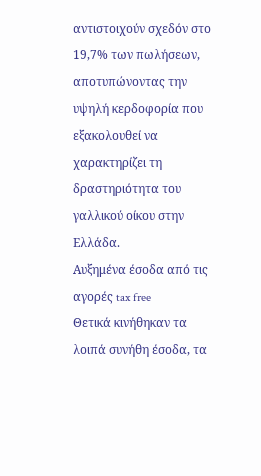αντιστοιχούν σχεδόν στο 19,7% των πωλήσεων, αποτυπώνοντας την υψηλή κερδοφορία που εξακολουθεί να χαρακτηρίζει τη δραστηριότητα του γαλλικού οίκου στην Ελλάδα.
Αυξημένα έσοδα από τις αγορές tax free
Θετικά κινήθηκαν τα λοιπά συνήθη έσοδα, τα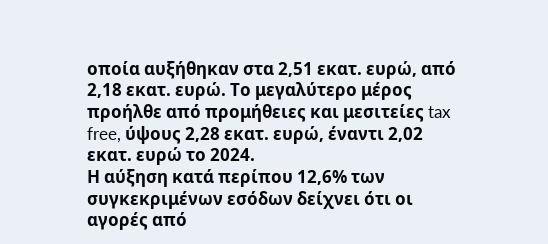οποία αυξήθηκαν στα 2,51 εκατ. ευρώ, από 2,18 εκατ. ευρώ. Το μεγαλύτερο μέρος προήλθε από προμήθειες και μεσιτείες tax free, ύψους 2,28 εκατ. ευρώ, έναντι 2,02 εκατ. ευρώ το 2024.
Η αύξηση κατά περίπου 12,6% των συγκεκριμένων εσόδων δείχνει ότι οι αγορές από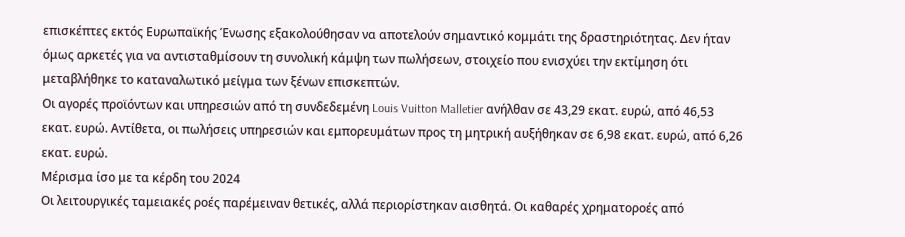επισκέπτες εκτός Ευρωπαϊκής Ένωσης εξακολούθησαν να αποτελούν σημαντικό κομμάτι της δραστηριότητας. Δεν ήταν όμως αρκετές για να αντισταθμίσουν τη συνολική κάμψη των πωλήσεων, στοιχείο που ενισχύει την εκτίμηση ότι μεταβλήθηκε το καταναλωτικό μείγμα των ξένων επισκεπτών.
Οι αγορές προϊόντων και υπηρεσιών από τη συνδεδεμένη Louis Vuitton Malletier ανήλθαν σε 43,29 εκατ. ευρώ, από 46,53 εκατ. ευρώ. Αντίθετα, οι πωλήσεις υπηρεσιών και εμπορευμάτων προς τη μητρική αυξήθηκαν σε 6,98 εκατ. ευρώ, από 6,26 εκατ. ευρώ.
Μέρισμα ίσο με τα κέρδη του 2024
Οι λειτουργικές ταμειακές ροές παρέμειναν θετικές, αλλά περιορίστηκαν αισθητά. Οι καθαρές χρηματοροές από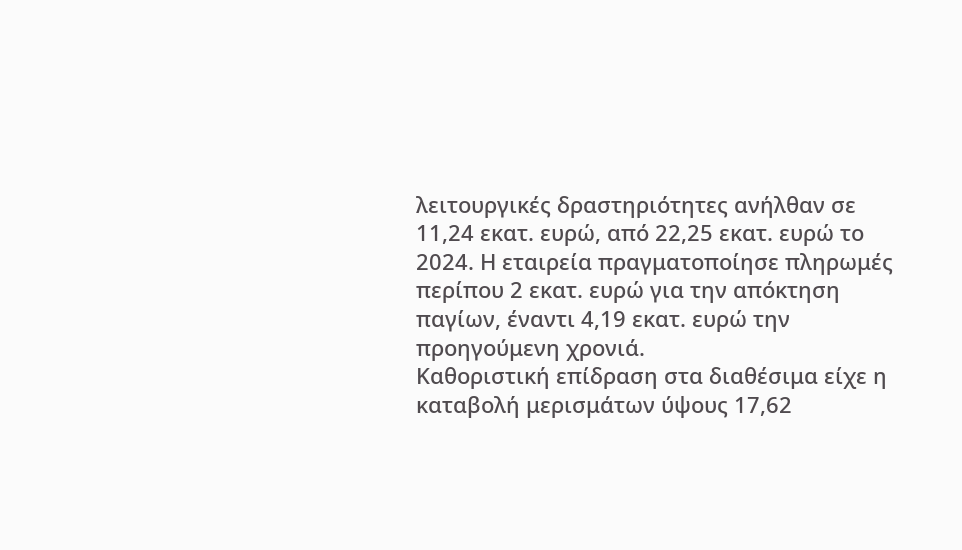λειτουργικές δραστηριότητες ανήλθαν σε 11,24 εκατ. ευρώ, από 22,25 εκατ. ευρώ το 2024. Η εταιρεία πραγματοποίησε πληρωμές περίπου 2 εκατ. ευρώ για την απόκτηση παγίων, έναντι 4,19 εκατ. ευρώ την προηγούμενη χρονιά.
Καθοριστική επίδραση στα διαθέσιμα είχε η καταβολή μερισμάτων ύψους 17,62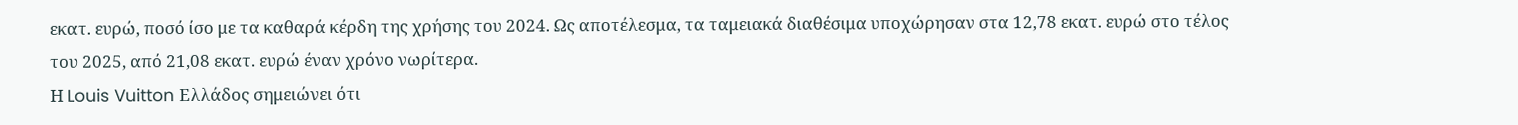εκατ. ευρώ, ποσό ίσο με τα καθαρά κέρδη της χρήσης του 2024. Ως αποτέλεσμα, τα ταμειακά διαθέσιμα υποχώρησαν στα 12,78 εκατ. ευρώ στο τέλος του 2025, από 21,08 εκατ. ευρώ έναν χρόνο νωρίτερα.
Η Louis Vuitton Ελλάδος σημειώνει ότι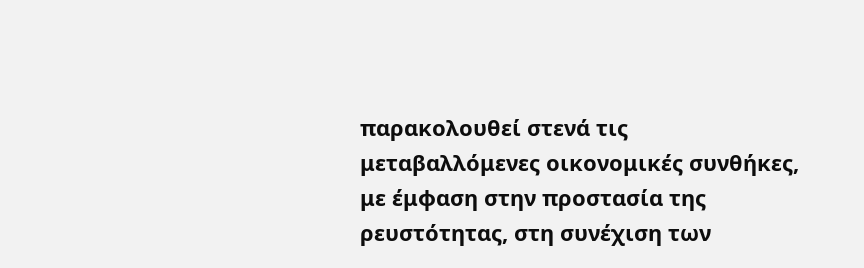παρακολουθεί στενά τις μεταβαλλόμενες οικονομικές συνθήκες, με έμφαση στην προστασία της ρευστότητας, στη συνέχιση των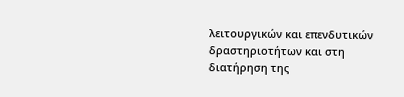λειτουργικών και επενδυτικών δραστηριοτήτων και στη διατήρηση της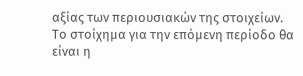αξίας των περιουσιακών της στοιχείων. Το στοίχημα για την επόμενη περίοδο θα είναι η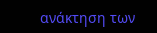ανάκτηση των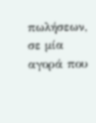πωλήσεων, σε μία αγορά που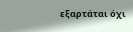εξαρτάται όχι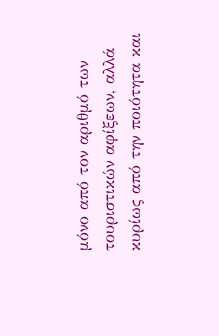μόνο από τον αριθμό των τουριστικών αφίξεων, αλλά κυρίως από την ποιότητα και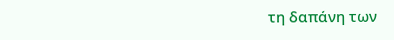τη δαπάνη των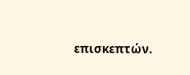επισκεπτών.